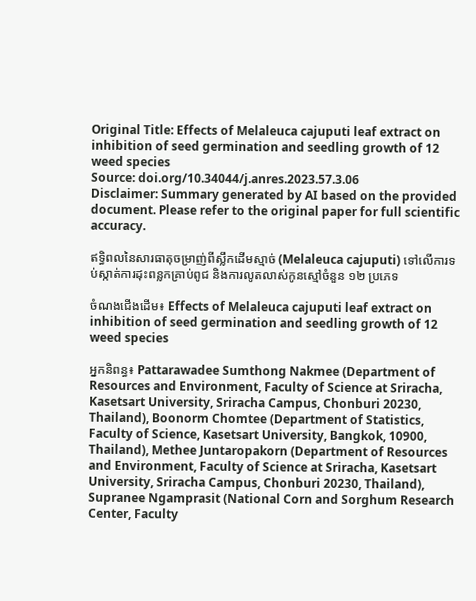Original Title: Effects of Melaleuca cajuputi leaf extract on inhibition of seed germination and seedling growth of 12 weed species
Source: doi.org/10.34044/j.anres.2023.57.3.06
Disclaimer: Summary generated by AI based on the provided document. Please refer to the original paper for full scientific accuracy.

ឥទ្ធិពលនៃសារធាតុចម្រាញ់ពីស្លឹកដើមស្មាច់ (Melaleuca cajuputi) ទៅលើការទប់ស្កាត់ការដុះពន្លកគ្រាប់ពូជ និងការលូតលាស់កូនស្មៅចំនួន ១២ ប្រភេទ

ចំណងជើងដើម៖ Effects of Melaleuca cajuputi leaf extract on inhibition of seed germination and seedling growth of 12 weed species

អ្នកនិពន្ធ៖ Pattarawadee Sumthong Nakmee (Department of Resources and Environment, Faculty of Science at Sriracha, Kasetsart University, Sriracha Campus, Chonburi 20230, Thailand), Boonorm Chomtee (Department of Statistics, Faculty of Science, Kasetsart University, Bangkok, 10900, Thailand), Methee Juntaropakorn (Department of Resources and Environment, Faculty of Science at Sriracha, Kasetsart University, Sriracha Campus, Chonburi 20230, Thailand), Supranee Ngamprasit (National Corn and Sorghum Research Center, Faculty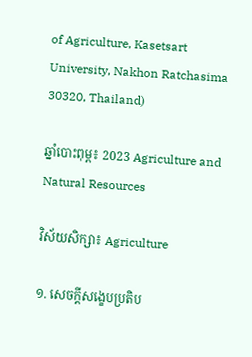of Agriculture, Kasetsart University, Nakhon Ratchasima 30320, Thailand)

ឆ្នាំបោះពុម្ព៖ 2023 Agriculture and Natural Resources

វិស័យសិក្សា៖ Agriculture

១. សេចក្តីសង្ខេបប្រតិប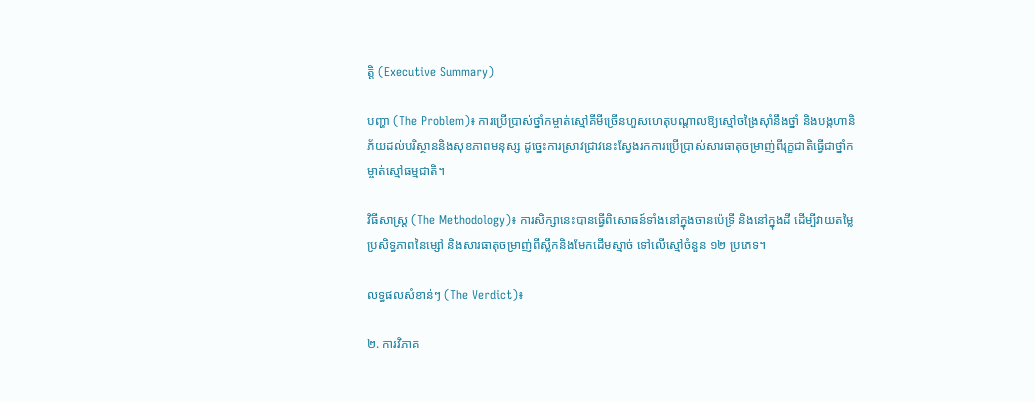ត្តិ (Executive Summary)

បញ្ហា (The Problem)៖ ការប្រើប្រាស់ថ្នាំកម្ចាត់ស្មៅគីមីច្រើនហួសហេតុបណ្ដាលឱ្យស្មៅចង្រៃស៊ាំនឹងថ្នាំ និងបង្កហានិភ័យដល់បរិស្ថាននិងសុខភាពមនុស្ស ដូច្នេះការស្រាវជ្រាវនេះស្វែងរកការប្រើប្រាស់សារធាតុចម្រាញ់ពីរុក្ខជាតិធ្វើជាថ្នាំកម្ចាត់ស្មៅធម្មជាតិ។

វិធីសាស្ត្រ (The Methodology)៖ ការសិក្សានេះបានធ្វើពិសោធន៍ទាំងនៅក្នុងចានប៉េទ្រី និងនៅក្នុងដី ដើម្បីវាយតម្លៃប្រសិទ្ធភាពនៃម្សៅ និងសារធាតុចម្រាញ់ពីស្លឹកនិងមែកដើមស្មាច់ ទៅលើស្មៅចំនួន ១២ ប្រភេទ។

លទ្ធផលសំខាន់ៗ (The Verdict)៖

២. ការវិភាគ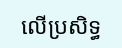លើប្រសិទ្ធ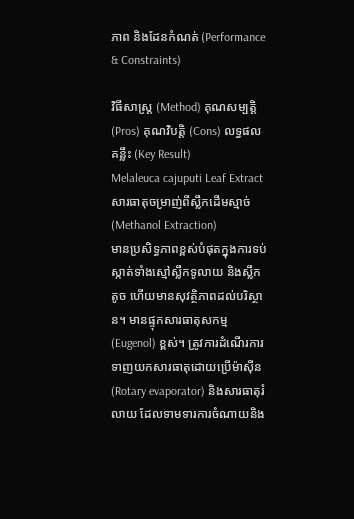ភាព និងដែនកំណត់ (Performance & Constraints)

វិធីសាស្ត្រ (Method) គុណសម្បត្តិ (Pros) គុណវិបត្តិ (Cons) លទ្ធផលគន្លឹះ (Key Result)
Melaleuca cajuputi Leaf Extract
សារធាតុចម្រាញ់ពីស្លឹកដើមស្មាច់ (Methanol Extraction)
មានប្រសិទ្ធភាពខ្ពស់បំផុតក្នុងការទប់ស្កាត់ទាំងស្មៅស្លឹកទូលាយ និងស្លឹកតូច ហើយមានសុវត្ថិភាពដល់បរិស្ថាន។ មានផ្ទុកសារធាតុសកម្ម (Eugenol) ខ្ពស់។ ត្រូវការដំណើរការទាញយកសារធាតុដោយប្រើម៉ាស៊ីន (Rotary evaporator) និងសារធាតុរំលាយ ដែលទាមទារការចំណាយនិង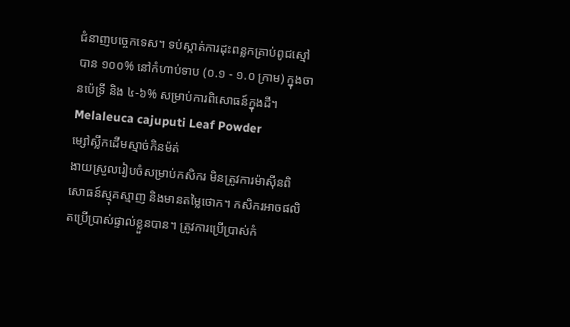ជំនាញបច្ចេកទេស។ ទប់ស្កាត់ការដុះពន្លកគ្រាប់ពូជស្មៅបាន ១០០% នៅកំហាប់ទាប (០.១ - ១.០ ក្រាម) ក្នុងចានប៉េទ្រី និង ៤-៦% សម្រាប់ការពិសោធន៍ក្នុងដី។
Melaleuca cajuputi Leaf Powder
ម្សៅស្លឹកដើមស្មាច់កិនម៉ត់
ងាយស្រួលរៀបចំសម្រាប់កសិករ មិនត្រូវការម៉ាស៊ីនពិសោធន៍ស្មុគស្មាញ និងមានតម្លៃថោក។ កសិករអាចផលិតប្រើប្រាស់ផ្ទាល់ខ្លួនបាន។ ត្រូវការប្រើប្រាស់កំ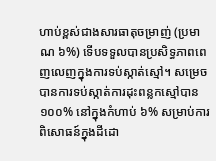ហាប់ខ្ពស់ជាងសារធាតុចម្រាញ់ (ប្រមាណ ៦%) ទើបទទួលបានប្រសិទ្ធភាពពេញលេញក្នុងការទប់ស្កាត់ស្មៅ។ សម្រេចបានការទប់ស្កាត់ការដុះពន្លកស្មៅបាន ១០០% នៅក្នុងកំហាប់ ៦% សម្រាប់ការពិសោធន៍ក្នុងដីដោ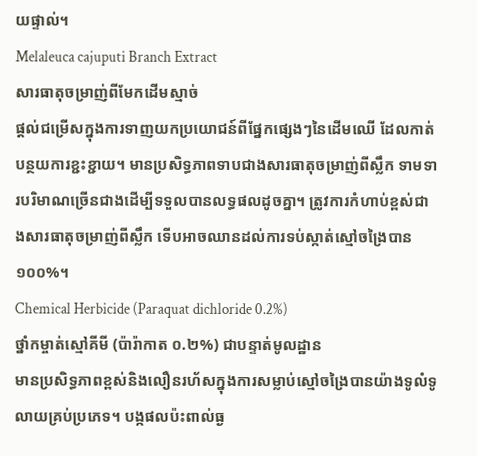យផ្ទាល់។
Melaleuca cajuputi Branch Extract
សារធាតុចម្រាញ់ពីមែកដើមស្មាច់
ផ្តល់ជម្រើសក្នុងការទាញយកប្រយោជន៍ពីផ្នែកផ្សេងៗនៃដើមឈើ ដែលកាត់បន្ថយការខ្ជះខ្ជាយ។ មានប្រសិទ្ធភាពទាបជាងសារធាតុចម្រាញ់ពីស្លឹក ទាមទារបរិមាណច្រើនជាងដើម្បីទទួលបានលទ្ធផលដូចគ្នា។ ត្រូវការកំហាប់ខ្ពស់ជាងសារធាតុចម្រាញ់ពីស្លឹក ទើបអាចឈានដល់ការទប់ស្កាត់ស្មៅចង្រៃបាន ១០០%។
Chemical Herbicide (Paraquat dichloride 0.2%)
ថ្នាំកម្ចាត់ស្មៅគីមី (ប៉ារ៉ាកាត ០.២%) ជាបន្ទាត់មូលដ្ឋាន
មានប្រសិទ្ធភាពខ្ពស់និងលឿនរហ័សក្នុងការសម្លាប់ស្មៅចង្រៃបានយ៉ាងទូលំទូលាយគ្រប់ប្រភេទ។ បង្កផលប៉ះពាល់ធ្ង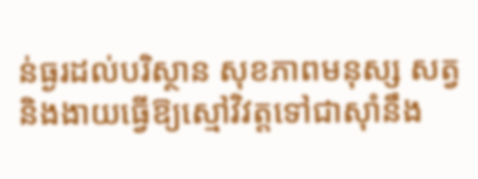ន់ធ្ងរដល់បរិស្ថាន សុខភាពមនុស្ស សត្វ និងងាយធ្វើឱ្យស្មៅវិវត្តទៅជាស៊ាំនឹង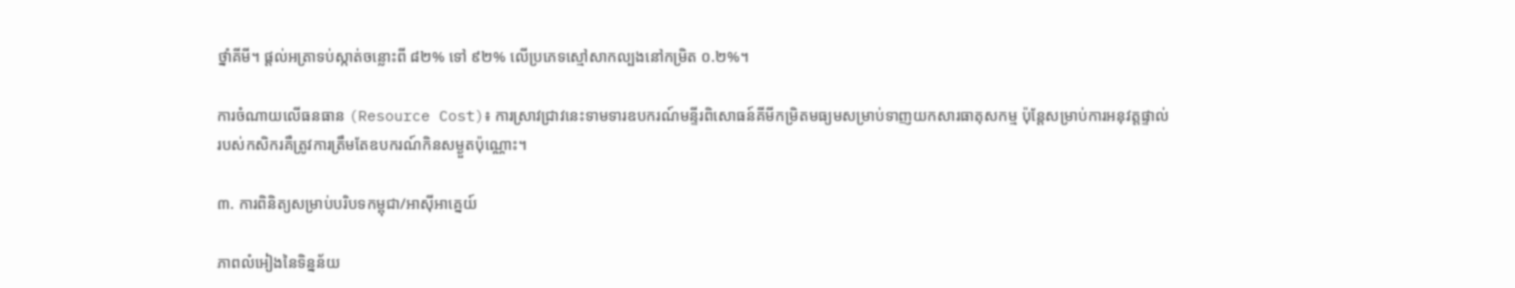ថ្នាំគីមី។ ផ្តល់អត្រាទប់ស្កាត់ចន្លោះពី ៨២% ទៅ ៩២% លើប្រភេទស្មៅសាកល្បងនៅកម្រិត ០.២%។

ការចំណាយលើធនធាន (Resource Cost)៖ ការស្រាវជ្រាវនេះទាមទារឧបករណ៍មន្ទីរពិសោធន៍គីមីកម្រិតមធ្យមសម្រាប់ទាញយកសារធាតុសកម្ម ប៉ុន្តែសម្រាប់ការអនុវត្តផ្ទាល់របស់កសិករគឺត្រូវការត្រឹមតែឧបករណ៍កិនសម្ងួតប៉ុណ្ណោះ។

៣. ការពិនិត្យសម្រាប់បរិបទកម្ពុជា/អាស៊ីអាគ្នេយ៍

ភាពលំអៀងនៃទិន្នន័យ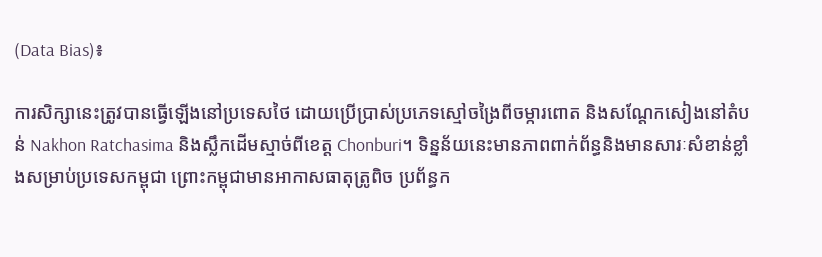(Data Bias)៖

ការសិក្សានេះត្រូវបានធ្វើឡើងនៅប្រទេសថៃ ដោយប្រើប្រាស់ប្រភេទស្មៅចង្រៃពីចម្ការពោត និងសណ្តែកសៀងនៅតំបន់ Nakhon Ratchasima និងស្លឹកដើមស្មាច់ពីខេត្ត Chonburi។ ទិន្នន័យនេះមានភាពពាក់ព័ន្ធនិងមានសារៈសំខាន់ខ្លាំងសម្រាប់ប្រទេសកម្ពុជា ព្រោះកម្ពុជាមានអាកាសធាតុត្រូពិច ប្រព័ន្ធក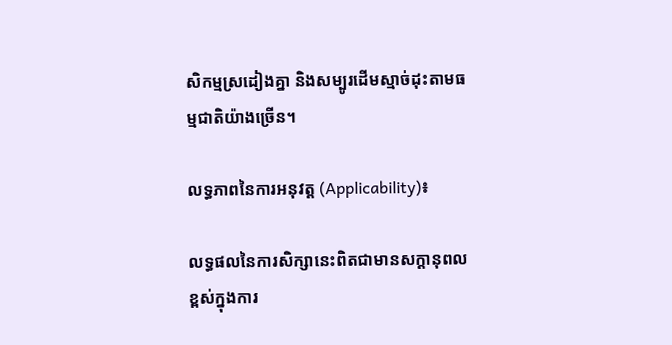សិកម្មស្រដៀងគ្នា និងសម្បូរដើមស្មាច់ដុះតាមធម្មជាតិយ៉ាងច្រើន។

លទ្ធភាពនៃការអនុវត្ត (Applicability)៖

លទ្ធផលនៃការសិក្សានេះពិតជាមានសក្តានុពលខ្ពស់ក្នុងការ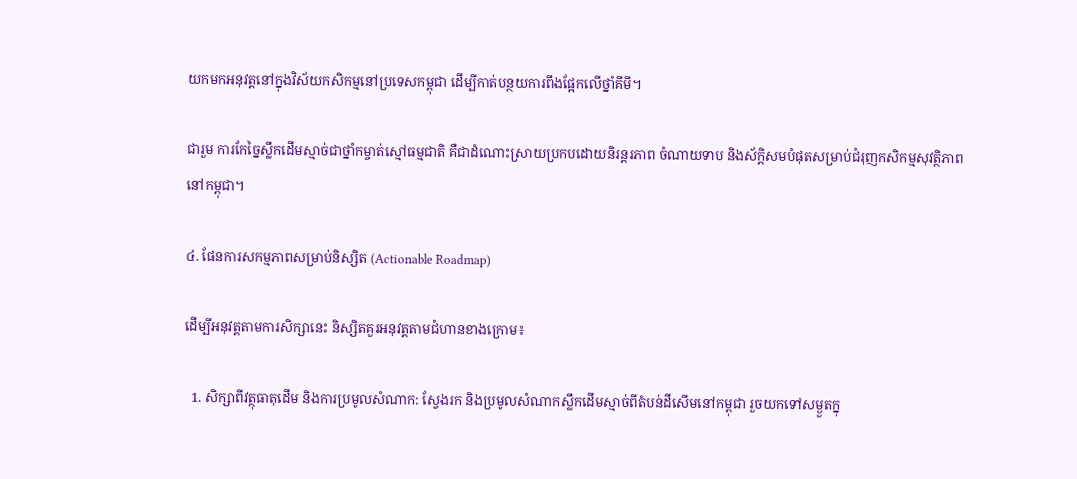យកមកអនុវត្តនៅក្នុងវិស័យកសិកម្មនៅប្រទេសកម្ពុជា ដើម្បីកាត់បន្ថយការពឹងផ្អែកលើថ្នាំគីមី។

ជារួម ការកែច្នៃស្លឹកដើមស្មាច់ជាថ្នាំកម្ចាត់ស្មៅធម្មជាតិ គឺជាដំណោះស្រាយប្រកបដោយនិរន្តរភាព ចំណាយទាប និងស័ក្តិសមបំផុតសម្រាប់ជំរុញកសិកម្មសុវត្ថិភាពនៅកម្ពុជា។

៤. ផែនការសកម្មភាពសម្រាប់និស្សិត (Actionable Roadmap)

ដើម្បីអនុវត្តតាមការសិក្សានេះ និស្សិតគួរអនុវត្តតាមជំហានខាងក្រោម៖

  1. សិក្សាពីវត្ថុធាតុដើម និងការប្រមូលសំណាក: ស្វែងរក និងប្រមូលសំណាកស្លឹកដើមស្មាច់ពីតំបន់ដីសើមនៅកម្ពុជា រួចយកទៅសម្ងួតក្នុ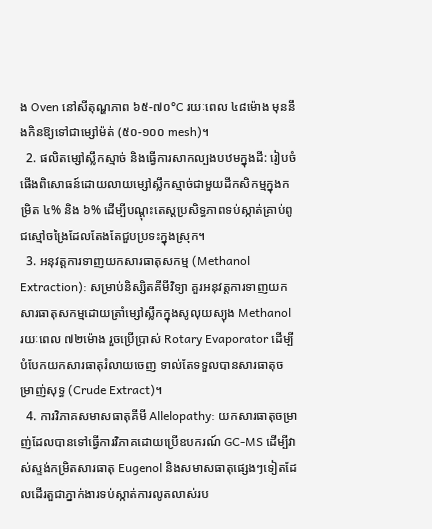ង Oven នៅសីតុណ្ហភាព ៦៥-៧០°C រយៈពេល ៤៨ម៉ោង មុននឹងកិនឱ្យទៅជាម្សៅម៉ត់ (៥០-១០០ mesh)។
  2. ផលិតម្សៅស្លឹកស្មាច់ និងធ្វើការសាកល្បងបឋមក្នុងដី: រៀបចំផើងពិសោធន៍ដោយលាយម្សៅស្លឹកស្មាច់ជាមួយដីកសិកម្មក្នុងកម្រិត ៤% និង ៦% ដើម្បីបណ្ដុះតេស្តប្រសិទ្ធភាពទប់ស្កាត់គ្រាប់ពូជស្មៅចង្រៃដែលតែងតែជួបប្រទះក្នុងស្រុក។
  3. អនុវត្តការទាញយកសារធាតុសកម្ម (Methanol Extraction): សម្រាប់និស្សិតគីមីវិទ្យា គួរអនុវត្តការទាញយកសារធាតុសកម្មដោយត្រាំម្សៅស្លឹកក្នុងសូលុយស្យុង Methanol រយៈពេល ៧២ម៉ោង រួចប្រើប្រាស់ Rotary Evaporator ដើម្បីបំបែកយកសារធាតុរំលាយចេញ ទាល់តែទទួលបានសារធាតុចម្រាញ់សុទ្ធ (Crude Extract)។
  4. ការវិភាគសមាសធាតុគីមី Allelopathy: យកសារធាតុចម្រាញ់ដែលបានទៅធ្វើការវិភាគដោយប្រើឧបករណ៍ GC-MS ដើម្បីវាស់ស្ទង់កម្រិតសារធាតុ Eugenol និងសមាសធាតុផ្សេងៗទៀតដែលដើរតួជាភ្នាក់ងារទប់ស្កាត់ការលូតលាស់រប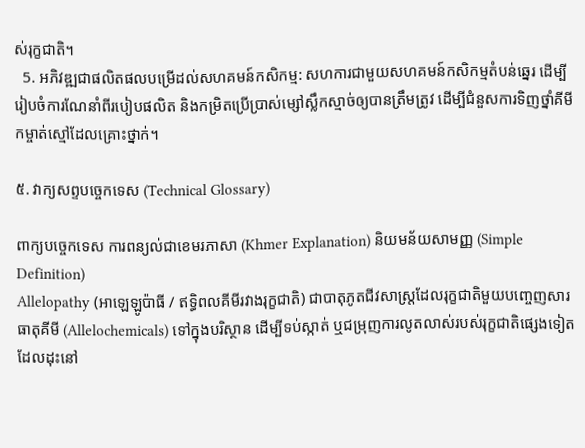ស់រុក្ខជាតិ។
  5. អភិវឌ្ឍជាផលិតផលបម្រើដល់សហគមន៍កសិកម្ម: សហការជាមួយសហគមន៍កសិកម្មតំបន់ឆ្នេរ ដើម្បីរៀបចំការណែនាំពីរបៀបផលិត និងកម្រិតប្រើប្រាស់ម្សៅស្លឹកស្មាច់ឲ្យបានត្រឹមត្រូវ ដើម្បីជំនួសការទិញថ្នាំគីមីកម្ចាត់ស្មៅដែលគ្រោះថ្នាក់។

៥. វាក្យសព្ទបច្ចេកទេស (Technical Glossary)

ពាក្យបច្ចេកទេស ការពន្យល់ជាខេមរភាសា (Khmer Explanation) និយមន័យសាមញ្ញ (Simple Definition)
Allelopathy (អាឡេឡូប៉ាធី / ឥទ្ធិពលគីមីរវាងរុក្ខជាតិ) ជាបាតុភូតជីវសាស្រ្តដែលរុក្ខជាតិមួយបញ្ចេញសារធាតុគីមី (Allelochemicals) ទៅក្នុងបរិស្ថាន ដើម្បីទប់ស្កាត់ ឬជម្រុញការលូតលាស់របស់រុក្ខជាតិផ្សេងទៀតដែលដុះនៅ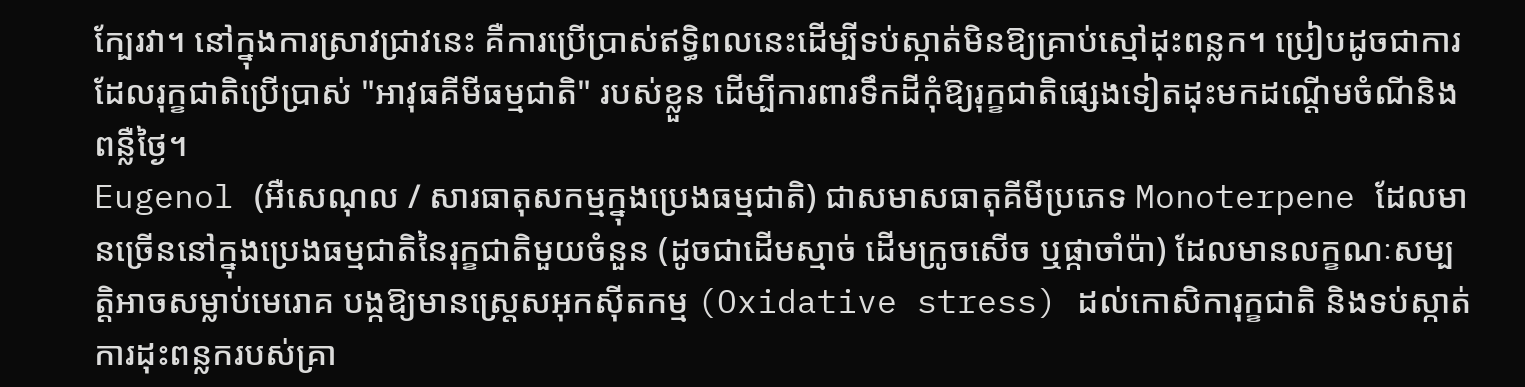ក្បែរវា។ នៅក្នុងការស្រាវជ្រាវនេះ គឺការប្រើប្រាស់ឥទ្ធិពលនេះដើម្បីទប់ស្កាត់មិនឱ្យគ្រាប់ស្មៅដុះពន្លក។ ប្រៀបដូចជាការដែលរុក្ខជាតិប្រើប្រាស់ "អាវុធគីមីធម្មជាតិ" របស់ខ្លួន ដើម្បីការពារទឹកដីកុំឱ្យរុក្ខជាតិផ្សេងទៀតដុះមកដណ្ដើមចំណីនិងពន្លឺថ្ងៃ។
Eugenol (អឺសេណុល / សារធាតុសកម្មក្នុងប្រេងធម្មជាតិ) ជាសមាសធាតុគីមីប្រភេទ Monoterpene ដែលមានច្រើននៅក្នុងប្រេងធម្មជាតិនៃរុក្ខជាតិមួយចំនួន (ដូចជាដើមស្មាច់ ដើមក្រូចសើច ឬផ្កាចាំប៉ា) ដែលមានលក្ខណៈសម្បត្តិអាចសម្លាប់មេរោគ បង្កឱ្យមានស្ត្រេសអុកស៊ីតកម្ម (Oxidative stress) ដល់កោសិការុក្ខជាតិ និងទប់ស្កាត់ការដុះពន្លករបស់គ្រា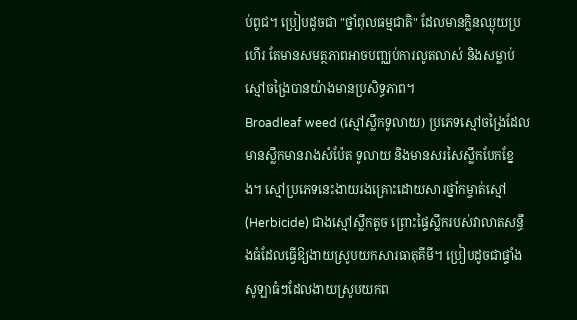ប់ពូជ។ ប្រៀបដូចជា "ថ្នាំពុលធម្មជាតិ" ដែលមានក្លិនឈ្ងុយប្រហើរ តែមានសមត្ថភាពអាចបញ្ឈប់ការលូតលាស់ និងសម្លាប់ស្មៅចង្រៃបានយ៉ាងមានប្រសិទ្ធភាព។
Broadleaf weed (ស្មៅស្លឹកទូលាយ) ប្រភេទស្មៅចង្រៃដែលមានស្លឹកមានរាងសំប៉ែត ទូលាយ និងមានសរសៃស្លឹកបែកខ្នែង។ ស្មៅប្រភេទនេះងាយរងគ្រោះដោយសារថ្នាំកម្ចាត់ស្មៅ (Herbicide) ជាងស្មៅស្លឹកតូច ព្រោះផ្ទៃស្លឹករបស់វាលាតសន្ធឹងធំដែលធ្វើឱ្យងាយស្រូបយកសារធាតុគីមី។ ប្រៀបដូចជាផ្ទាំងសូឡាធំៗដែលងាយស្រូបយកព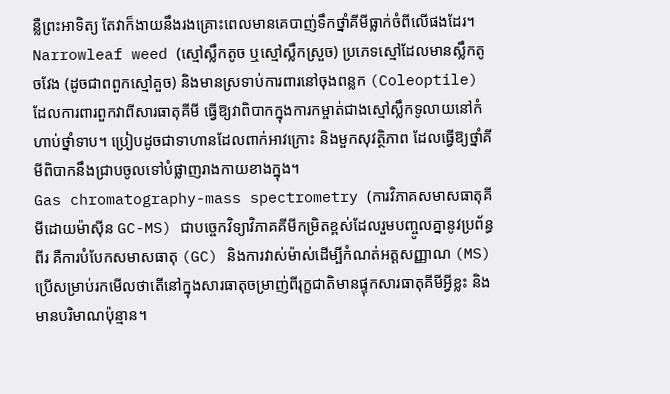ន្លឺព្រះអាទិត្យ តែវាក៏ងាយនឹងរងគ្រោះពេលមានគេបាញ់ទឹកថ្នាំគីមីធ្លាក់ចំពីលើផងដែរ។
Narrowleaf weed (ស្មៅស្លឹកតូច ឬស្មៅស្លឹកស្រួច) ប្រភេទស្មៅដែលមានស្លឹកតូចវែង (ដូចជាពពួកស្មៅគួច) និងមានស្រទាប់ការពារនៅចុងពន្លក (Coleoptile) ដែលការពារពួកវាពីសារធាតុគីមី ធ្វើឱ្យវាពិបាកក្នុងការកម្ចាត់ជាងស្មៅស្លឹកទូលាយនៅកំហាប់ថ្នាំទាប។ ប្រៀបដូចជាទាហានដែលពាក់អាវក្រោះ និងមួកសុវត្ថិភាព ដែលធ្វើឱ្យថ្នាំគីមីពិបាកនឹងជ្រាបចូលទៅបំផ្លាញរាងកាយខាងក្នុង។
Gas chromatography-mass spectrometry (ការវិភាគសមាសធាតុគីមីដោយម៉ាស៊ីន GC-MS) ជាបច្ចេកវិទ្យាវិភាគគីមីកម្រិតខ្ពស់ដែលរួមបញ្ចូលគ្នានូវប្រព័ន្ធពីរ គឺការបំបែកសមាសធាតុ (GC) និងការវាស់ម៉ាស់ដើម្បីកំណត់អត្តសញ្ញាណ (MS) ប្រើសម្រាប់រកមើលថាតើនៅក្នុងសារធាតុចម្រាញ់ពីរុក្ខជាតិមានផ្ទុកសារធាតុគីមីអ្វីខ្លះ និងមានបរិមាណប៉ុន្មាន។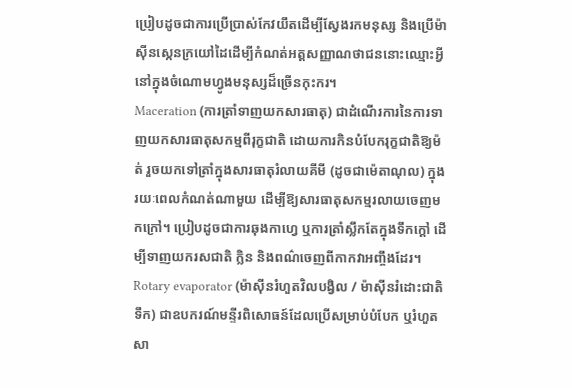ប្រៀបដូចជាការប្រើប្រាស់កែវយឹតដើម្បីស្វែងរកមនុស្ស និងប្រើម៉ាស៊ីនស្កេនក្រយៅដៃដើម្បីកំណត់អត្តសញ្ញាណថាជននោះឈ្មោះអ្វី នៅក្នុងចំណោមហ្វូងមនុស្សដ៏ច្រើនកុះករ។
Maceration (ការត្រាំទាញយកសារធាតុ) ជាដំណើរការនៃការទាញយកសារធាតុសកម្មពីរុក្ខជាតិ ដោយការកិនបំបែករុក្ខជាតិឱ្យម៉ត់ រួចយកទៅត្រាំក្នុងសារធាតុរំលាយគីមី (ដូចជាម៉េតាណុល) ក្នុងរយៈពេលកំណត់ណាមួយ ដើម្បីឱ្យសារធាតុសកម្មរលាយចេញមកក្រៅ។ ប្រៀបដូចជាការឆុងកាហ្វេ ឬការត្រាំស្លឹកតែក្នុងទឹកក្ដៅ ដើម្បីទាញយករសជាតិ ក្លិន និងពណ៌ចេញពីកាកវាអញ្ចឹងដែរ។
Rotary evaporator (ម៉ាស៊ីនរំហួតវិលបង្វិល / ម៉ាស៊ីនរំដោះជាតិទឹក) ជាឧបករណ៍មន្ទីរពិសោធន៍ដែលប្រើសម្រាប់បំបែក ឬរំហួតសា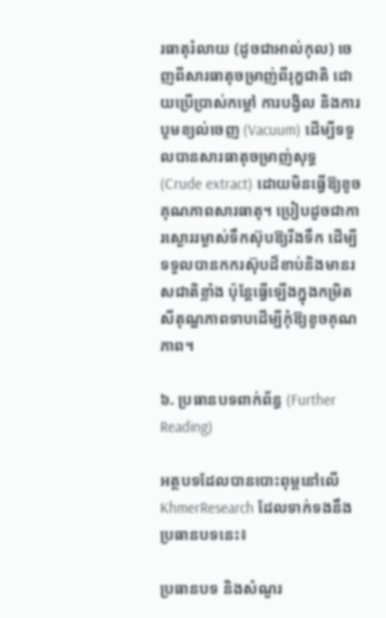រធាតុរំលាយ (ដូចជាអាល់កុល) ចេញពីសារធាតុចម្រាញ់ពីរុក្ខជាតិ ដោយប្រើប្រាស់កម្ដៅ ការបង្វិល និងការបូមខ្យល់ចេញ (Vacuum) ដើម្បីទទួលបានសារធាតុចម្រាញ់សុទ្ធ (Crude extract) ដោយមិនធ្វើឱ្យខូចគុណភាពសារធាតុ។ ប្រៀបដូចជាការស្ងោររម្ងាស់ទឹកស៊ុបឱ្យរីងទឹក ដើម្បីទទួលបានកករស៊ុបដ៏ខាប់និងមានរសជាតិខ្លាំង ប៉ុន្តែធ្វើឡើងក្នុងកម្រិតសីតុណ្ហភាពទាបដើម្បីកុំឱ្យខូចគុណភាព។

៦. ប្រធានបទពាក់ព័ន្ធ (Further Reading)

អត្ថបទដែលបានបោះពុម្ពនៅលើ KhmerResearch ដែលទាក់ទងនឹងប្រធានបទនេះ៖

ប្រធានបទ និងសំណួរ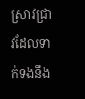ស្រាវជ្រាវដែលទាក់ទងនឹង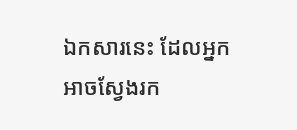ឯកសារនេះ ដែលអ្នកអាចស្វែងរក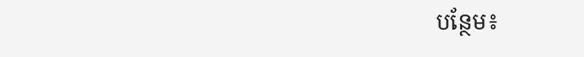បន្ថែម៖